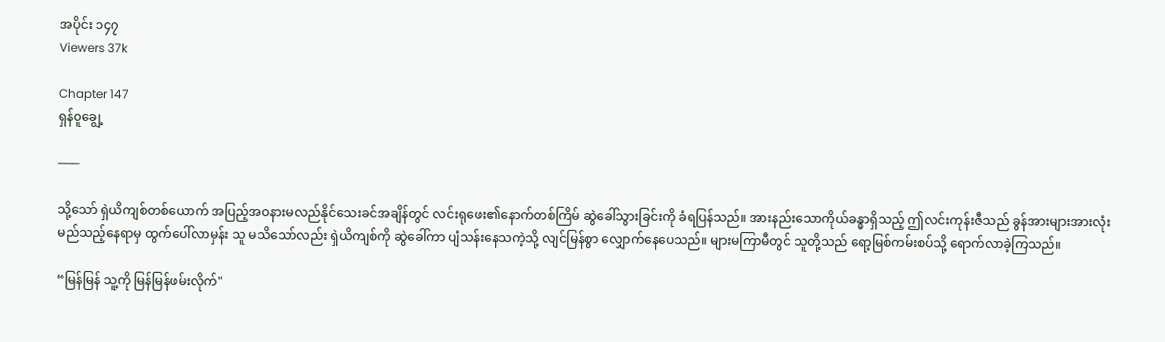အပိုင်း ၁၄၇
Viewers 37k

Chapter 147
ရှန်၀ူချွေ့

───

သို့သော် ရှဲယိကျစ်တစ်ယောက် အပြည့်အဝနားမလည်နိုင်သေးခင်အချိန်တွင် လင်းရုဖေး၏နောက်တစ်ကြိမ် ဆွဲခေါ်သွားခြင်းကို ခံရပြန်သည်။ အားနည်းသောကိုယ်ခန္ဓာရှိသည့် ဤလင်းကုန်းဇီသည် ခွန်အားများအားလုံး မည်သည့်နေရာမှ ထွက်ပေါ်လာမှန်း သူ မသိသော်လည်း ရှဲယိကျစ်ကို ဆွဲခေါ်ကာ ပျံသန်းနေသကဲ့သို့ လျင်မြန်စွာ လျှောက်နေပေသည်။ များမကြာမီတွင် သူတို့သည် ရော့မြစ်ကမ်းစပ်သို့ ရောက်လာခဲ့ကြသည်။

“မြန်မြန် သူ့ကို မြန်မြန်ဖမ်းလိုက်"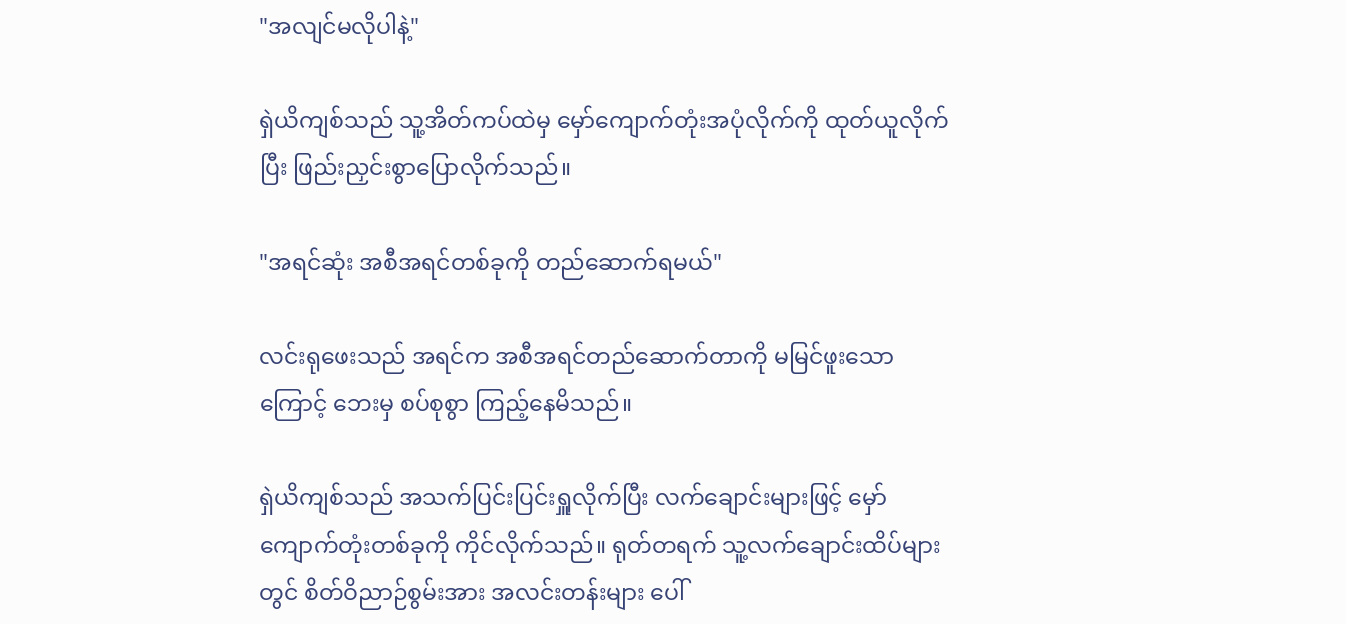"အလျင်မလိုပါနဲ့"

ရှဲယိကျစ်သည် သူ့အိတ်ကပ်ထဲမှ မှော်ကျောက်တုံးအပုံလိုက်ကို ထုတ်ယူလိုက်ပြီး ဖြည်းညှင်းစွာပြောလိုက်သည်။

"အရင်ဆုံး အစီအရင်တစ်ခုကို တည်ဆောက်ရမယ်"

လင်းရုဖေးသည် အရင်က အစီအရင်တည်ဆောက်တာကို မမြင်ဖူးသောကြောင့် ဘေးမှ စပ်စုစွာ ကြည့်နေမိသည်။

ရှဲယိကျစ်သည် အသက်ပြင်းပြင်းရှူလိုက်ပြီး လက်ချောင်းများဖြင့် မှော်ကျောက်တုံးတစ်ခုကို ကိုင်လိုက်သည်။ ရုတ်တရက် သူ့လက်ချောင်းထိပ်များတွင် စိတ်ဝိညာဉ်စွမ်းအား အလင်းတန်းများ ပေါ်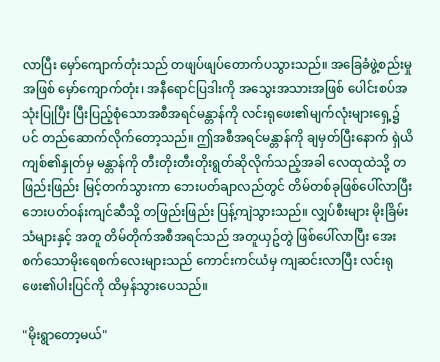လာပြီး မှော်ကျောက်တုံးသည် တဖျပ်ဖျပ်တောက်ပသွားသည်။ အခြေခံဖွဲ့စည်းမှုအဖြစ် မှော်ကျောက်တုံး၊ အနီရောင်ပြဒါးကို အသွေးအသားအဖြစ် ပေါင်းစပ်အသုံးပြုပြီး ပြီးပြည့်စုံသောအစီအရင်မန္တာန်ကို လင်းရုဖေး၏မျက်လုံးများရှေ့၌ပင် တည်ဆောက်လိုက်တော့သည်။ ဤအစီအရင်မန္တာန်ကို ချမှတ်ပြီးနောက် ရှဲယိကျစ်၏နှုတ်မှ မန္တာန်ကို တီးတိုးတီးတိုးရွတ်ဆိုလိုက်သည့်အခါ လေထုထဲသို့ တဖြည်းဖြည်း မြင့်တက်သွားကာ ဘေးပတ်ချာလည်တွင် တိမ်တစ်ခုဖြစ်ပေါ်လာပြီး ဘေးပတ်ဝန်းကျင်ဆီသို့ တဖြည်းဖြည်း ပြန့်ကျဲသွားသည်။ လျှပ်စီးများ မိုးခြိမ်းသံများနှင့် အတူ တိမ်တိုက်အစီအရင်သည် အတူယှဥ်တွဲ ဖြစ်ပေါ်လာပြီး အေးစက်သောမိုးရေစက်လေးများသည် ကောင်းကင်ယံမှ ကျဆင်းလာပြီး လင်းရုဖေး၏ပါးပြင်ကို ထိမှန်သွားပေသည်။

"မိုးရွာတော့မယ်"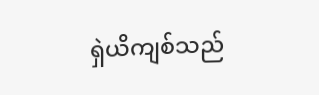ရှဲယိကျစ်သည်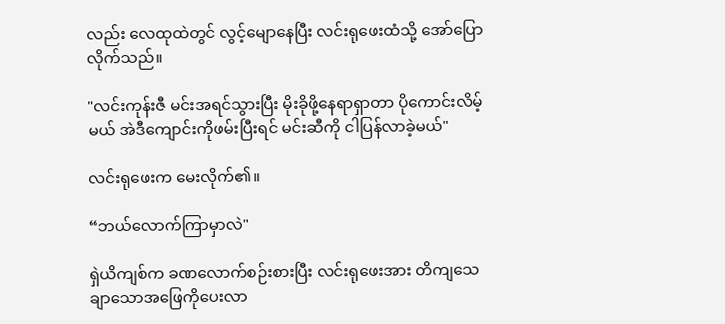လည်း လေထုထဲတွင် လွင့်မျောနေပြီး လင်းရုဖေးထံသို့ အော်ပြောလိုက်သည်။

"လင်းကုန်းဇီ မင်းအရင်သွားပြီး မိုးခိုဖို့နေရာရှာတာ ပိုကောင်းလိမ့်မယ် အဲဒီကျောင်းကိုဖမ်းပြီးရင် မင်းဆီကို ငါပြန်လာခဲ့မယ်"

လင်းရုဖေးက မေးလိုက်၏။

“ဘယ်လောက်ကြာမှာလဲ"

ရှဲယိကျစ်က ခဏလောက်စဉ်းစားပြီး လင်းရုဖေးအား တိကျသေချာသောအဖြေကိုပေးလာ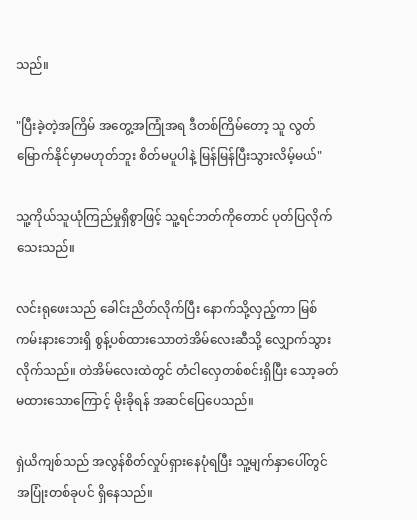သည်။

"ပြီးခဲ့တဲ့အကြိမ် အတွေ့အကြုံအရ ဒီတစ်ကြိမ်တော့ သူ လွတ်မြောက်နိုင်မှာမဟုတ်ဘူး စိတ်မပူပါနဲ့ မြန်မြန်ပြီးသွားလိမ့်မယ်"

သူ့ကိုယ်သူယုံကြည်မှုရှိစွာဖြင့် သူ့ရင်ဘတ်ကိုတောင် ပုတ်ပြလိုက်သေးသည်။

လင်းရုဖေးသည် ခေါင်းညိတ်လိုက်ပြီး နောက်သို့လှည့်ကာ မြစ်ကမ်းနားဘေးရှိ စွန့်ပစ်ထားသောတဲအိမ်လေးဆီသို့ လျှောက်သွားလိုက်သည်။ တဲအိမ်လေးထဲတွင် တံငါလှေတစ်စင်းရှိပြီး သော့ခတ်မထားသောကြောင့် မိုးခိုရန် အဆင်ပြေပေသည်။

ရှဲယိကျစ်သည် အလွန်စိတ်လှုပ်ရှားနေပုံရပြီး သူ့မျက်နှာပေါ်တွင် အပြုံးတစ်ခုပင် ရှိနေသည်။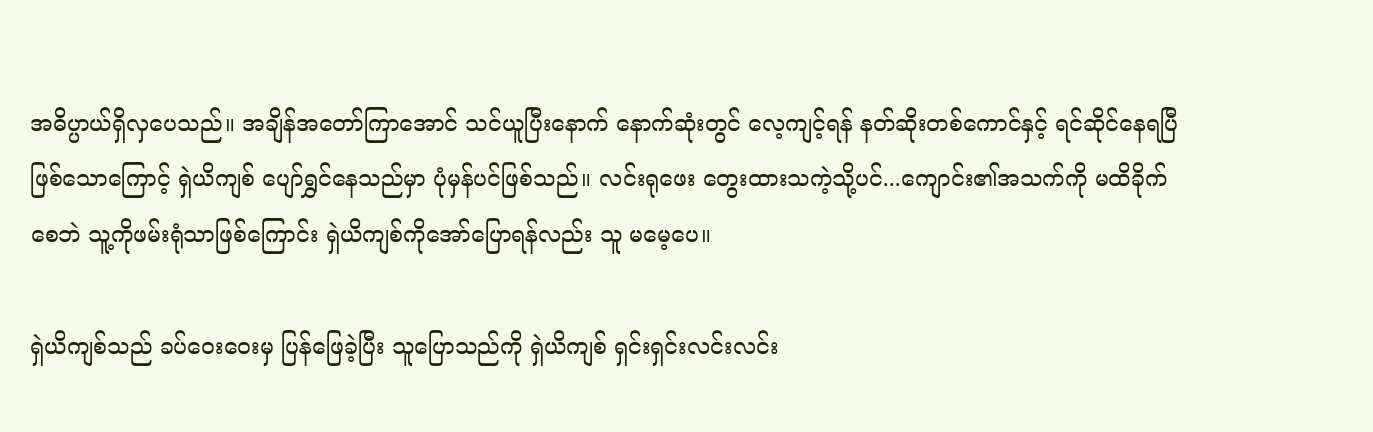အဓိပ္ပာယ်ရှိလှပေသည်။ အချိန်အတော်ကြာအောင် သင်ယူပြီးနောက် နောက်ဆုံးတွင် လေ့ကျင့်ရန် နတ်ဆိုးတစ်ကောင်နှင့် ရင်ဆိုင်နေရပြီဖြစ်သောကြောင့် ရှဲယိကျစ် ပျော်ရွှင်နေသည်မှာ ပုံမှန်ပင်ဖြစ်သည်။ လင်းရုဖေး တွေးထားသကဲ့သို့ပင်...ကျောင်း၏အသက်ကို မထိခိုက်စေဘဲ သူ့ကိုဖမ်းရုံသာဖြစ်ကြောင်း ရှဲယိကျစ်ကိုအော်ပြောရန်လည်း သူ မမေ့ပေ။

ရှဲယိကျစ်သည် ခပ်ဝေးဝေးမှ ပြန်ဖြေခဲ့ပြီး သူပြောသည်ကို ရှဲယိကျစ် ရှင်းရှင်းလင်းလင်း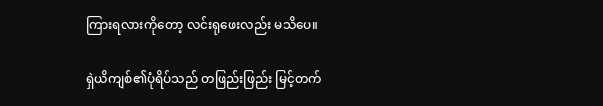ကြားရလားကိုတော့ လင်းရုဖေးလည်း မသိပေ။

ရှဲယိကျစ်၏ပုံရိပ်သည် တဖြည်းဖြည်း မြင့်တက်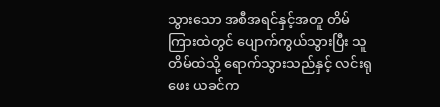သွားသော အစီအရင်နှင့်အတူ တိမ်ကြားထဲတွင် ပျောက်ကွယ်သွားပြီး သူ တိမ်ထဲသို့ ရောက်သွားသည်နှင့် လင်းရုဖေး ယခင်က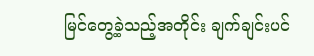မြင်တွေ့ခဲ့သည့်အတိုင်း ချက်ချင်းပင်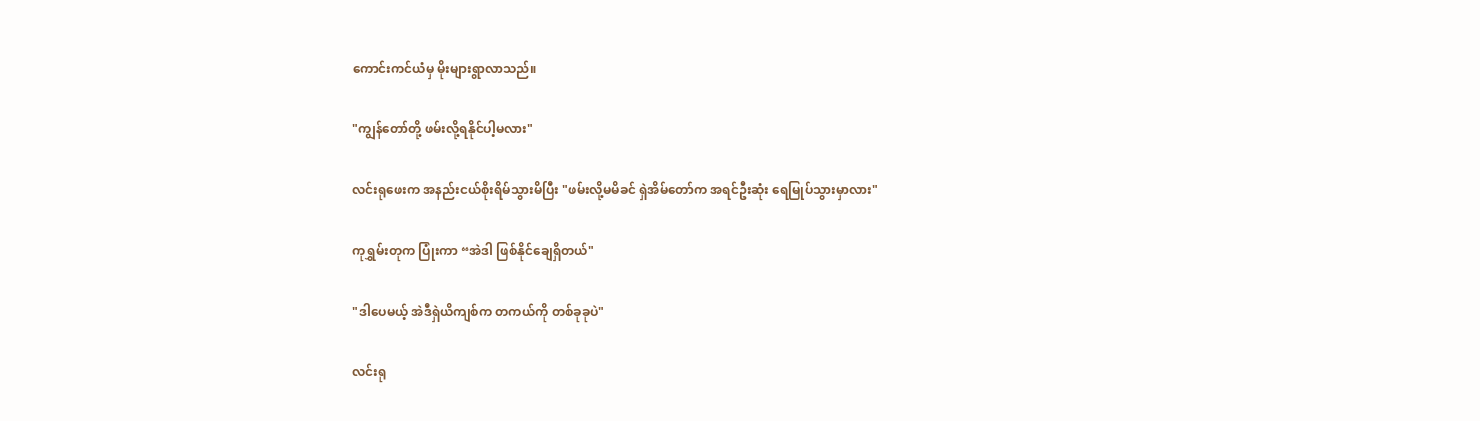ကောင်းကင်ယံမှ မိုးများရွာလာသည်။

"ကျွန်တော်တို့ ဖမ်းလို့ရနိုင်ပါ့မလား"

လင်းရုဖေးက အနည်းငယ်စိုးရိမ်သွားမိပြီး "ဖမ်းလို့မမိခင် ရှဲအိမ်တော်က အရင်ဦးဆုံး ရေမြုပ်သွားမှာလား"

ကုရွှမ်းတုက ပြုံးကာ “အဲဒါ ဖြစ်နိုင်ချေရှိတယ်"

"ဒါပေမယ့် အဲဒီရှဲယိကျစ်က တကယ်ကို တစ်ခုခုပဲ"

လင်းရု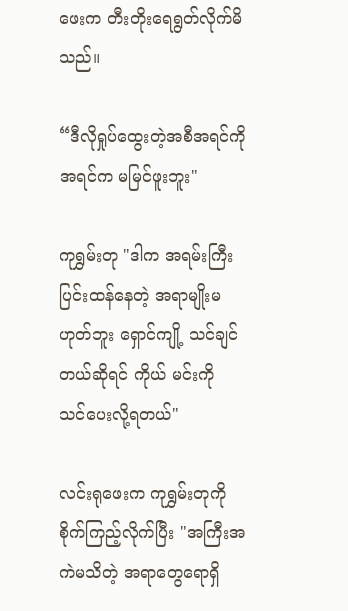ဖေးက တီးတိုးရေရွတ်လိုက်မိသည်။

“ဒီလိုရှုပ်ထွေးတဲ့အစီအရင်ကို အရင်က မမြင်ဖူးဘူး"

ကုရွှမ်းတု "ဒါက အရမ်းကြီးပြင်းထန်နေတဲ့ အရာမျိုးမဟုတ်ဘူး ရှောင်ကျို့ သင်ချင်တယ်ဆိုရင် ကိုယ် မင်းကို သင်ပေးလို့ရတယ်"

လင်းရုဖေးက ကုရွှမ်းတုကို စိုက်ကြည့်လိုက်ပြီး "အကြီးအကဲမသိတဲ့ အရာတွေရောရှိ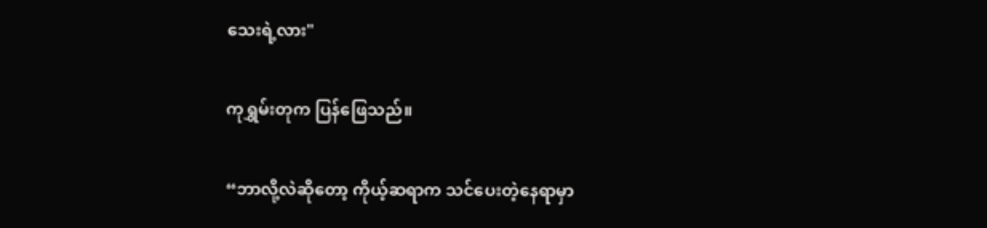သေးရဲ့လား"

ကုရွှမ်းတုက ပြန်ဖြေသည်။

“ဘာလို့လဲဆိုတော့ ကိုယ့်ဆရာက သင်ပေးတဲ့နေရာမှာ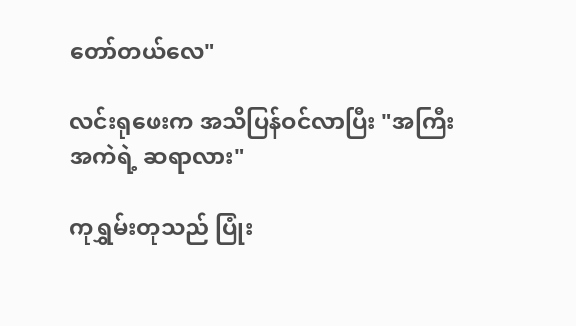တော်တယ်လေ"

လင်းရုဖေးက အသိပြန်ဝင်လာပြီး "အကြီးအကဲရဲ့ ဆရာလား"

ကုရွှမ်းတုသည် ပြုံး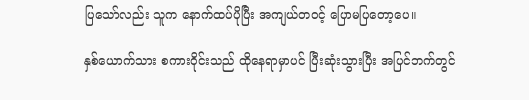ပြသော်လည်း သူက နောက်ထပ်ပိုပြီး အကျယ်တ၀င့် ပြောမပြတော့ပေ။

နှစ်ယောက်သား စကားဝိုင်းသည် ထိုနေရာမှာပင် ပြီးဆုံးသွားပြီး အပြင်ဘက်တွင်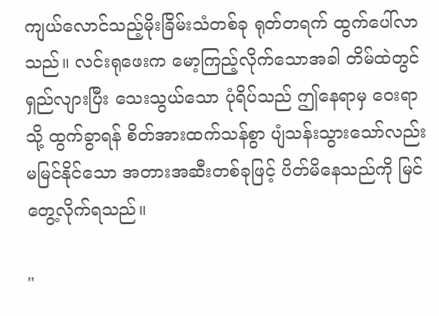ကျယ်လောင်သည့်မိုးခြိမ်းသံတစ်ခု ရုတ်တရက် ထွက်ပေါ်လာသည်။ လင်းရုဖေးက မော့ကြည့်လိုက်သောအခါ တိမ်ထဲတွင် ရှည်လျားပြီး သေးသွယ်သော ပုံရိပ်သည် ဤနေရာမှ ဝေးရာသို့ ထွက်ခွာရန် စိတ်အားထက်သန်စွာ ပျံသန်းသွားသော်လည်း မမြင်နိုင်သော အတားအဆီးတစ်ခုဖြင့် ပိတ်မိနေသည်ကို မြင်တွေ့လိုက်ရသည်။

"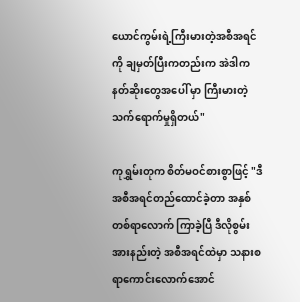ယောင်ကွမ်းရဲ့ကြီးမားတဲ့အစီအရင်ကို ချမှတ်ပြီးကတည်းက အဲဒါက နတ်ဆိုးတွေအပေါ် မှာ ကြီးမားတဲ့သက်ရောက်မှုရှိတယ်"

ကုရွှမ်းတုက စိတ်မဝင်စားစွာဖြင့် "ဒီအစီအရင်တည်ထောင်ခဲ့တာ အနှစ်တစ်ရာလောက် ကြာခဲ့ပြီ ဒီလိုစွမ်းအားနည်းတဲ့ အစီအရင်ထဲမှာ သနားစရာကောင်းလောက်အောင်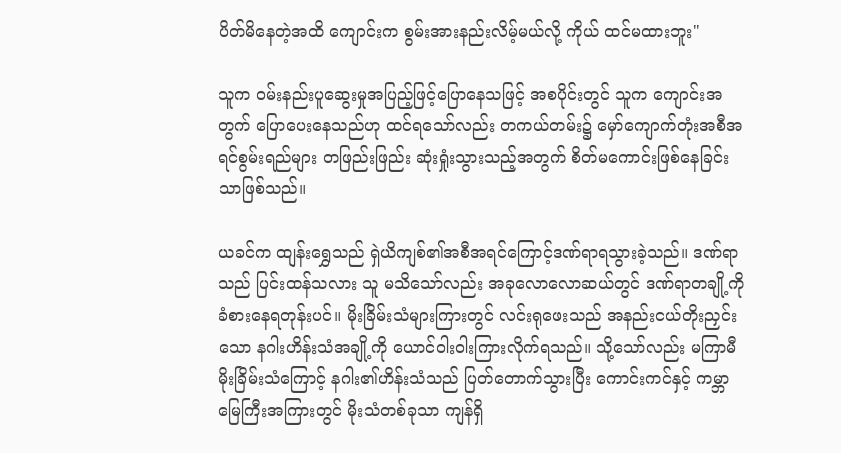ပိတ်မိနေတဲ့အထိ ကျောင်းက စွမ်းအားနည်းလိမ့်မယ်လို့ ကိုယ် ထင်မထားဘူး"

သူက ဝမ်းနည်းပူဆွေးမှုအပြည့်ဖြင့်ပြောနေသဖြင့် အစပိုင်းတွင် သူက ကျောင်းအတွက် ပြောပေးနေသည်ဟု ထင်ရသော်လည်း တကယ်တမ်း၌ မှော်ကျောက်တုံးအစီအရင်စွမ်းရည်များ တဖြည်းဖြည်း ဆုံးရှုံးသွားသည့်အတွက် စိတ်မကောင်းဖြစ်နေခြင်းသာဖြစ်သည်။

ယခင်က ထျန်းရွှေသည် ရှဲယိကျစ်၏အစီအရင်ကြောင့်ဒဏ်ရာရသွားခဲ့သည်။ ဒဏ်ရာသည် ပြင်းထန်သလား သူ မသိသော်လည်း အခုလောလောဆယ်တွင် ဒဏ်ရာတချို့ကို ခံစားနေရတုန်းပင်။ မိုးခြိမ်းသံများကြားတွင် လင်းရုဖေးသည် အနည်းငယ်တိုးညှင်းသော နဂါးဟိန်းသံအချို့ကို ယောင်ဝါးဝါးကြားလိုက်ရသည်။ သို့သော်လည်း မကြာမီ မိုးခြိမ်းသံကြောင့် နဂါး၏ဟိန်းသံသည် ပြတ်တောက်သွားပြီး ကောင်းကင်နှင့် ကမ္ဘာမြေကြီးအကြားတွင် မိုးသံတစ်ခုသာ ကျန်ရှိ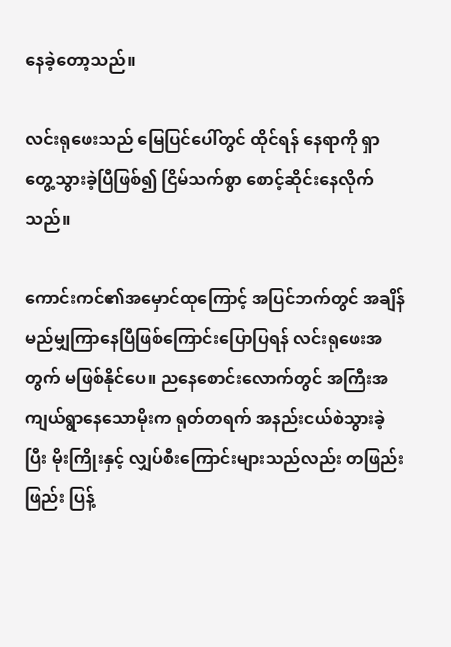နေခဲ့တော့သည်။

လင်းရုဖေးသည် မြေပြင်ပေါ်တွင် ထိုင်ရန် နေရာကို ရှာတွေ့သွားခဲ့ပြီဖြစ်၍ ငြိမ်သက်စွာ စောင့်ဆိုင်းနေလိုက်သည်။

ကောင်းကင်၏အမှောင်ထုကြောင့် အပြင်ဘက်တွင် အချိန်မည်မျှကြာနေပြီဖြစ်ကြောင်းပြောပြရန် လင်းရုဖေးအတွက် မဖြစ်နိုင်ပေ။ ညနေစောင်းလောက်တွင် အကြီးအကျယ်ရွာနေသောမိုးက ရုတ်တရက် အနည်းငယ်စဲသွားခဲ့ပြီး မိုးကြိုးနှင့် လျှပ်စီးကြောင်းများသည်လည်း တဖြည်းဖြည်း ပြန့်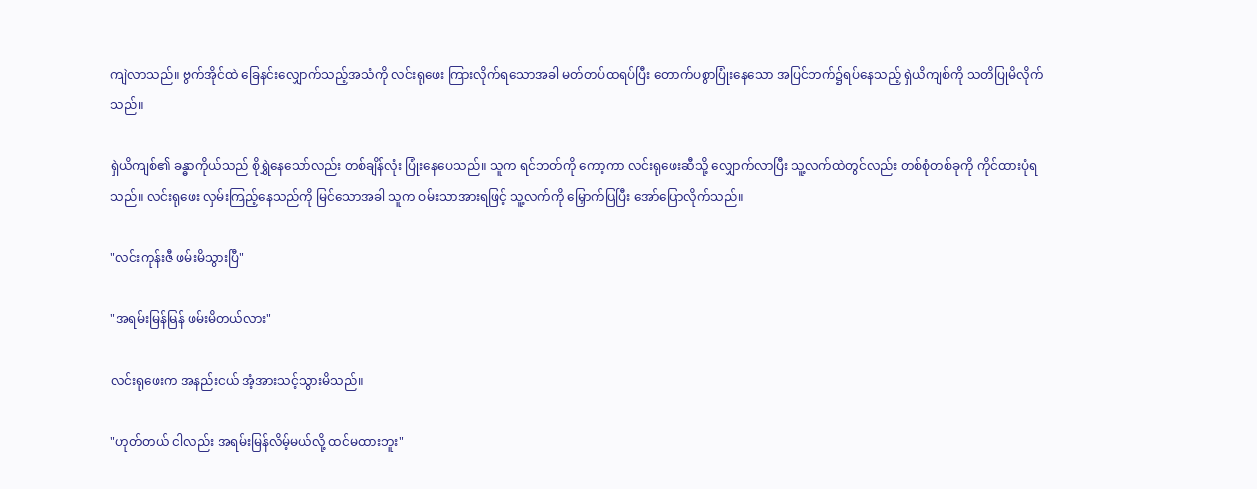ကျဲလာသည်။ ဗွက်အိုင်ထဲ ခြေနင်းလျှောက်သည့်အသံကို လင်းရုဖေး ကြားလိုက်ရသောအခါ မတ်တပ်ထရပ်ပြီး တောက်ပစွာပြုံးနေသော အပြင်ဘက်၌ရပ်နေသည့် ရှဲယိကျစ်ကို သတိပြုမိလိုက်သည်။

ရှဲယိကျစ်၏ ခန္ဓာကိုယ်သည် စိုရွှဲနေသော်လည်း တစ်ချိန်လုံး ပြုံးနေပေသည်။ သူက ရင်ဘတ်ကို ကော့ကာ လင်းရုဖေးဆီသို့ လျှောက်လာပြီး သူ့လက်ထဲတွင်လည်း တစ်စုံတစ်ခုကို ကိုင်ထားပုံရသည်။ လင်းရုဖေး လှမ်းကြည့်နေသည်ကို မြင်သောအခါ သူက ဝမ်းသာအားရဖြင့် သူ့လက်ကို မြှောက်ပြပြီး အော်ပြောလိုက်သည်။

"လင်းကုန်းဇီ ဖမ်းမိသွားပြီ"

"အရမ်းမြန်မြန် ဖမ်းမိတယ်လား"

လင်းရုဖေးက အနည်းငယ် အံ့အားသင့်သွားမိသည်။

"ဟုတ်တယ် ငါလည်း အရမ်းမြန်လိမ့်မယ်လို့ ထင်မထားဘူး"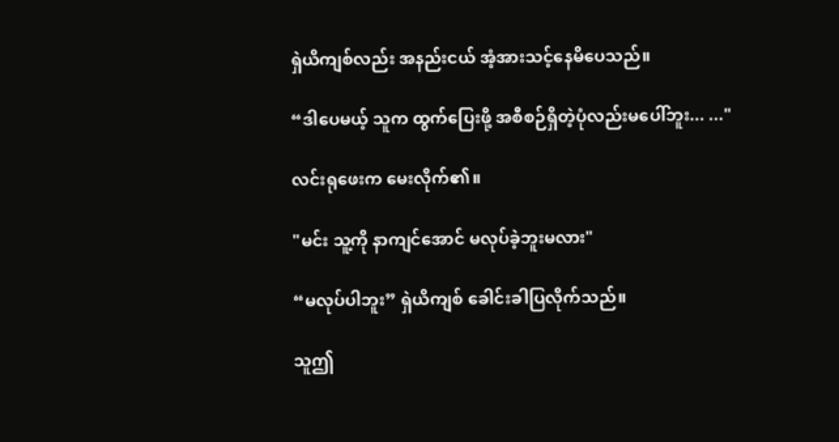ရှဲယိကျစ်လည်း အနည်းငယ် အံ့အားသင့်နေမိပေသည်။

“ဒါပေမယ့် သူက ထွက်ပြေးဖို့ အစီစဉ်ရှိတဲ့ပုံလည်းမပေါ်ဘူး... ..."

လင်းရုဖေးက မေးလိုက်၏။

"မင်း သူ့ကို နာကျင်အောင် မလုပ်ခဲ့ဘူးမလား"

“မလုပ်ပါဘူး” ရှဲယိကျစ် ခေါင်းခါပြလိုက်သည်။

သူဤ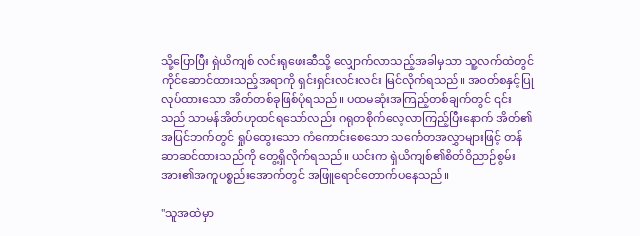သို့ပြောပြီး ရှဲယိကျစ် လင်းရုဖေးဆီသို့ လျှောက်လာသည့်အခါမှသာ သူ့လက်ထဲတွင် ကိုင်ဆောင်ထားသည့်အရာကို ရှင်းရှင်းလင်းလင်း မြင်လိုက်ရသည်။ အဝတ်စနှင့်ပြုလုပ်ထားသော အိတ်တစ်ခုဖြစ်ပုံရသည်။ ပထမဆုံးအကြည့်တစ်ချက်တွင် ၎င်းသည် သာမန်အိတ်ဟုထင်ရသော်လည်း ဂရုတစိုက်လေ့လာကြည့်ပြီးနောက် အိတ်၏အပြင်ဘက်တွင် ရှုပ်ထွေးသော ကံကောင်းစေသော သင်္ကေတအလွှာများဖြင့် တန်ဆာဆင်ထားသည်ကို တွေ့ရှိလိုက်ရသည်။ ယင်းက ရှဲယိကျစ်၏စိတ်ဝိညာဉ်စွမ်းအား၏အကူပစ္စည်းအောက်တွင် အဖြူရောင်တောက်ပနေသည်။

"သူအထဲမှာ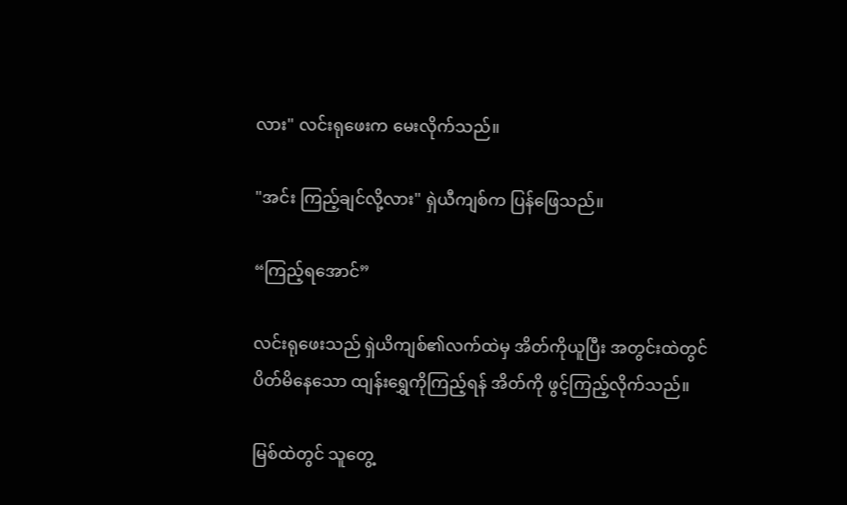လား" လင်းရုဖေးက မေးလိုက်သည်။

"အင်း ကြည့်ချင်လို့လား" ရှဲယီကျစ်က ပြန်ဖြေသည်။

“ကြည့်ရအောင်”

လင်းရုဖေးသည် ရှဲယိကျစ်၏လက်ထဲမှ အိတ်ကိုယူပြီး အတွင်းထဲတွင် ပိတ်မိနေသော ထျန်းရွှေကိုကြည့်ရန် အိတ်ကို ဖွင့်ကြည့်လိုက်သည်။

မြစ်ထဲတွင် သူတွေ့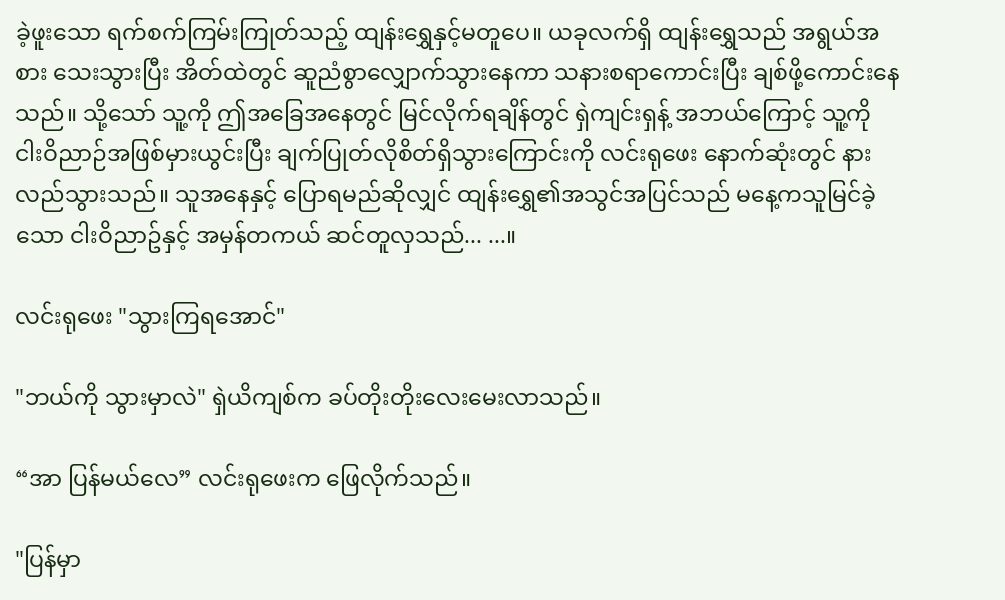ခဲ့ဖူးသော ရက်စက်ကြမ်းကြုတ်သည့် ထျန်းရွှေနှင့်မတူပေ။ ယခုလက်ရှိ ထျန်းရွှေသည် အရွယ်အစား သေးသွားပြီး အိတ်ထဲတွင် ဆူညံစွာလျှောက်သွားနေကာ သနားစရာကောင်းပြီး ချစ်ဖို့ကောင်းနေသည်။ သို့သော် သူ့ကို ဤအခြေအနေတွင် မြင်လိုက်ရချိန်တွင် ရှဲကျင်းရှန့် အဘယ်ကြောင့် သူ့ကို ငါးဝိညာဉ်အဖြစ်မှားယွင်းပြီး ချက်ပြုတ်လိုစိတ်ရှိသွားကြောင်းကို လင်းရုဖေး နောက်ဆုံးတွင် နားလည်သွားသည်။ သူအနေနှင့် ပြောရမည်ဆိုလျှင် ထျန်းရွှေ၏အသွင်အပြင်သည် မနေ့ကသူမြင်ခဲ့သော ငါးဝိညာဥ်နှင့် အမှန်တကယ် ဆင်တူလှသည်... ...။

လင်းရုဖေး "သွားကြရအောင်"

"ဘယ်ကို သွားမှာလဲ" ရှဲယိကျစ်က ခပ်တိုးတိုးလေးမေးလာသည်။

“အာ ပြန်မယ်လေ” လင်းရုဖေးက ဖြေလိုက်သည်။

"ပြန်မှာ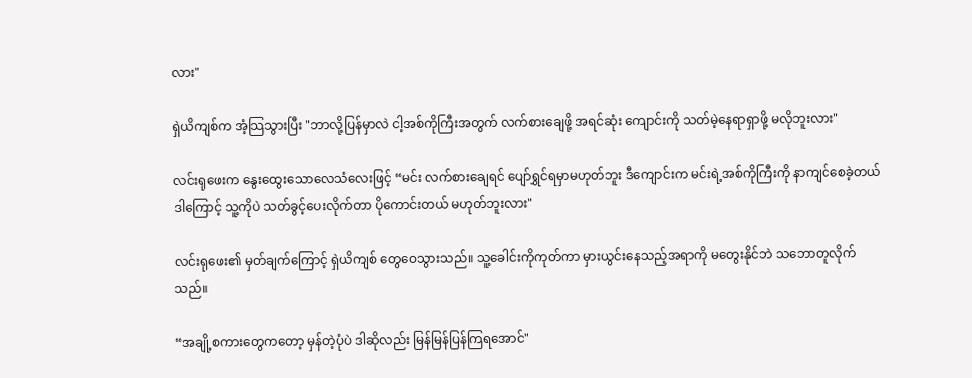လား"

ရှဲယိကျစ်က အံ့သြသွားပြီး "ဘာလို့ပြန်မှာလဲ ငါ့အစ်ကိုကြီးအတွက် လက်စားချေဖို့ အရင်ဆုံး ကျောင်းကို သတ်မဲ့နေရာရှာဖို့ မလိုဘူးလား"

လင်းရုဖေးက နွေးထွေးသောလေသံလေးဖြင့် “မင်း လက်စားချေရင် ပျော်ရွှင်ရမှာမဟုတ်ဘူး ဒီကျောင်းက မင်းရဲ့အစ်ကိုကြီးကို နာကျင်စေခဲ့တယ် ဒါကြောင့် သူ့ကိုပဲ သတ်ခွင့်ပေးလိုက်တာ ပိုကောင်းတယ် မဟုတ်ဘူးလား"

လင်းရုဖေး၏ မှတ်ချက်ကြောင့် ရှဲယိကျစ် တွေဝေသွားသည်။ သူ့ခေါင်းကိုကုတ်ကာ မှားယွင်းနေသည့်အရာကို မတွေးနိုင်ဘဲ သဘောတူလိုက်သည်။

“အချို့စကားတွေကတော့ မှန်တဲ့ပုံပဲ ဒါဆိုလည်း မြန်မြန်ပြန်ကြရအောင်"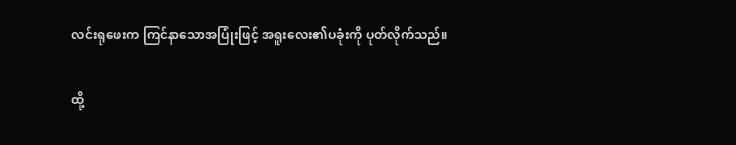လင်းရုဖေးက ကြင်နာသောအပြုံးဖြင့် အရူးလေး၏ပခုံးကို ပုတ်လိုက်သည်။

ထို့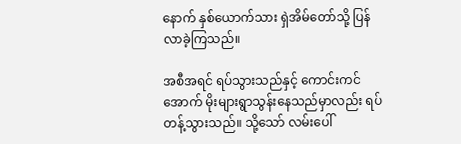နောက် နှစ်ယောက်သား ရှဲအိမ်တော်သို့ ပြန်လာခဲ့ကြသည်။

အစီအရင် ရပ်သွားသည်နှင့် ကောင်းကင်အောက် မိုးများရွာသွန်းနေသည်မှာလည်း ရပ်တန့်သွားသည်။ သို့သော် လမ်းပေါ်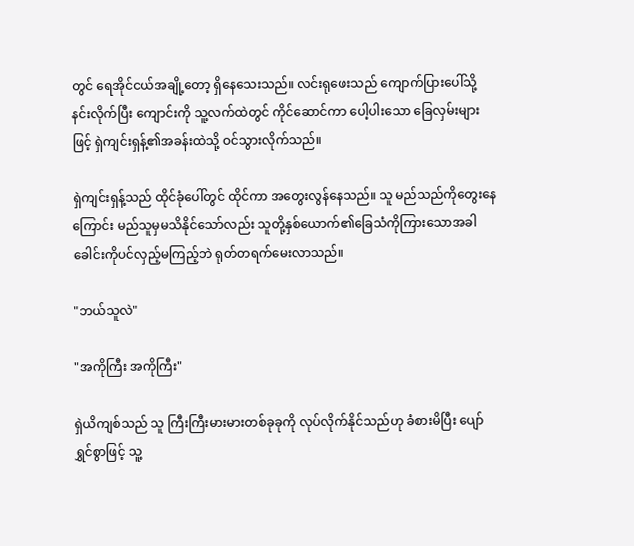တွင် ရေအိုင်ငယ်အချို့တော့ ရှိနေသေးသည်။ လင်းရုဖေးသည် ကျောက်ပြားပေါ်သို့ နင်းလိုက်ပြီး ကျောင်းကို သူ့လက်ထဲတွင် ကိုင်ဆောင်ကာ ပေါ့ပါးသော ခြေလှမ်းများဖြင့် ရှဲကျင်းရှန့်၏အခန်းထဲသို့ ဝင်သွားလိုက်သည်။

ရှဲကျင်းရှန့်သည် ထိုင်ခုံပေါ်တွင် ထိုင်ကာ အတွေးလွန်နေသည်။ သူ မည်သည်ကိုတွေးနေကြောင်း မည်သူမှမသိနိုင်သော်လည်း သူတို့နှစ်ယောက်၏ခြေသံကိုကြားသောအခါ ခေါင်းကိုပင်လှည့်မကြည့်ဘဲ ရုတ်တရက်မေးလာသည်။

"ဘယ်သူလဲ"

"အကိုကြီး အကိုကြီး"

ရှဲယိကျစ်သည် သူ ကြီးကြီးမားမားတစ်ခုခုကို လုပ်လိုက်နိုင်သည်ဟု ခံစားမိပြီး ပျော်ရွှင်စွာဖြင့် သူ့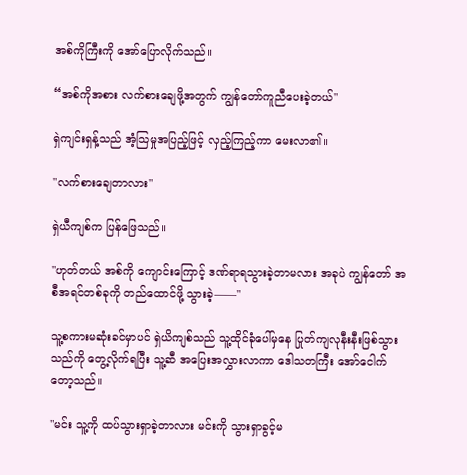အစ်ကိုကြီးကို အော်ပြောလိုက်သည်။

“အစ်ကိုအစား လက်စားချေဖို့အတွက် ကျွန်တော်ကူညီပေးခဲ့တယ်"

ရှဲကျင်းရှန့်သည် အံ့သြမှုအပြည့်ဖြင့် လှည့်ကြည့်ကာ မေးလာ၏။

"လက်စားချေတာလား"

ရှဲယီကျစ်က ပြန်ဖြေသည်။

"ဟုတ်တယ် အစ်ကို ကျောင်းကြောင့် ဒဏ်ရာရသွားခဲ့တာမလား အခုပဲ ကျွန်တော် အစီအရင်တစ်ခုကို တည်ထောင်ဖို့ သွားခဲ့——"

သူ့စကားမဆုံးခင်မှာပင် ရှဲယိကျစ်သည် သူ့ထိုင်ခုံပေါ်မှနေ ပြုတ်ကျလုနီးနီးဖြစ်သွားသည်ကို တွေ့လိုက်ရပြီး သူ့ဆီ အပြေးအလွှားလာကာ ဒေါသတကြီး အော်ငေါက်တော့သည်။

"မင်း သူ့ကို ထပ်သွားရှာခဲ့တာလား မင်းကို သွားရှာခွင့်မ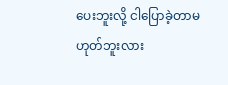ပေးဘူးလို့ ငါပြောခဲ့တာမဟုတ်ဘူးလား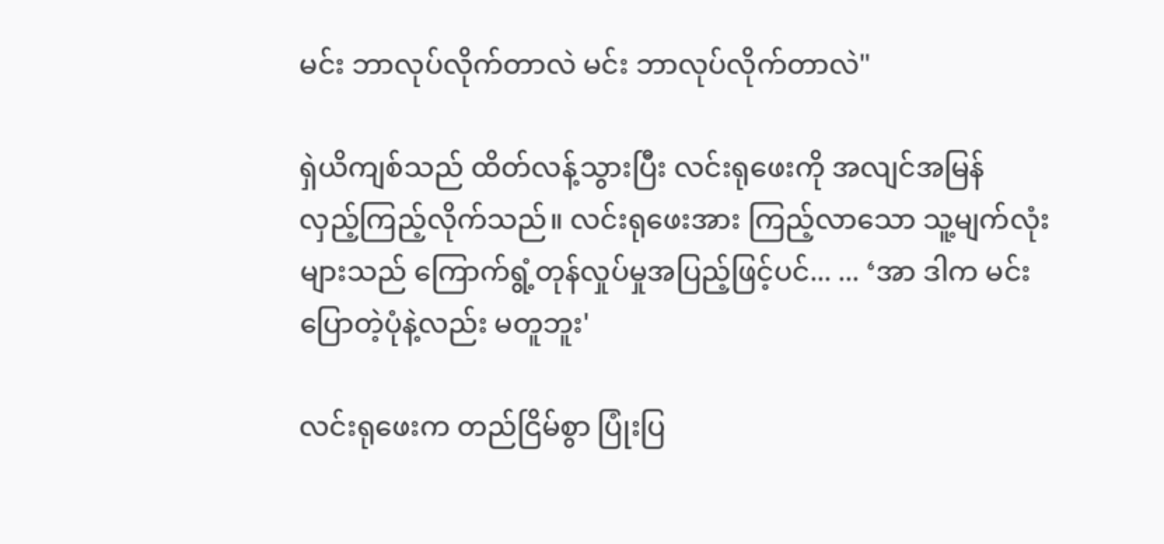မင်း ဘာလုပ်လိုက်တာလဲ မင်း ဘာလုပ်လိုက်တာလဲ"

ရှဲယိကျစ်သည် ထိတ်လန့်သွားပြီး လင်းရုဖေးကို အလျင်အမြန် လှည့်ကြည့်လိုက်သည်။ လင်းရုဖေးအား ကြည့်လာသော သူ့မျက်လုံးများသည် ကြောက်ရွံ့တုန်လှုပ်မှုအပြည့်ဖြင့်ပင်... ... ‘အာ ဒါက မင်းပြောတဲ့ပုံနဲ့လည်း မတူဘူး'

လင်းရုဖေးက တည်ငြိမ်စွာ ပြုံးပြ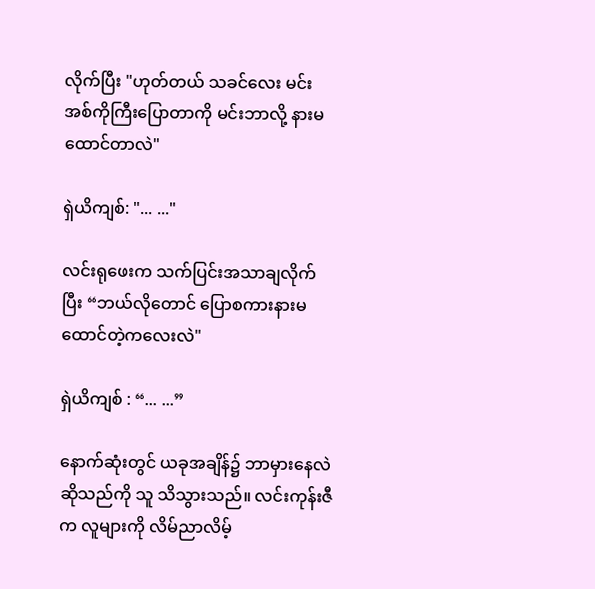လိုက်ပြီး "ဟုတ်တယ် သခင်လေး မင်းအစ်ကိုကြီးပြောတာကို မင်းဘာလို့ နားမထောင်တာလဲ"

ရှဲယိကျစ်: "... ..."

လင်းရုဖေးက သက်ပြင်းအသာချလိုက်ပြီး “ဘယ်လိုတောင် ပြောစကားနားမထောင်တဲ့ကလေးလဲ"

ရှဲယိကျစ် : “... ...”

နောက်ဆုံးတွင် ယခုအချိန်၌ ဘာမှားနေလဲဆိုသည်ကို သူ သိသွားသည်။ လင်းကုန်းဇီက လူများကို လိမ်ညာလိမ့်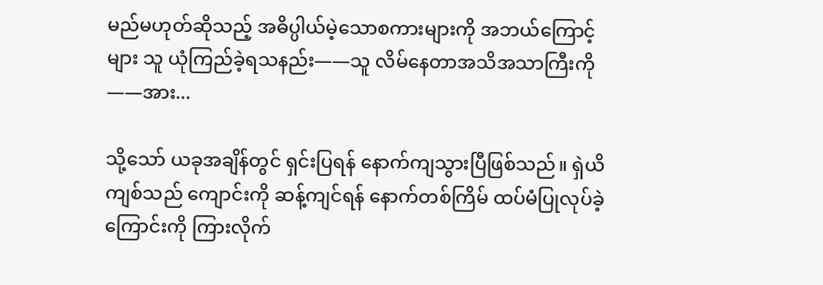မည်မဟုတ်ဆိုသည့် အဓိပ္ပါယ်မဲ့သောစကားများကို အဘယ်ကြောင့်များ သူ ယုံကြည်ခဲ့ရသနည်း——သူ လိမ်နေတာအသိအသာကြီးကို——အား...

သို့သော် ယခုအချိန်တွင် ရှင်းပြရန် နောက်ကျသွားပြီဖြစ်သည်။ ရှဲယိကျစ်သည် ကျောင်းကို ဆန့်ကျင်ရန် နောက်တစ်ကြိမ် ထပ်မံပြုလုပ်ခဲ့ကြောင်းကို ကြားလိုက်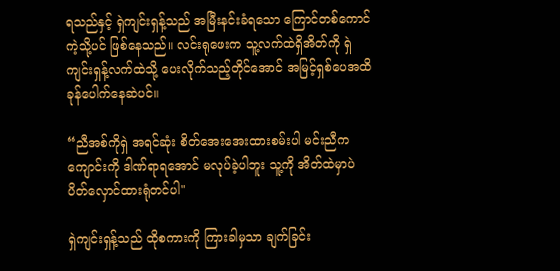ရသည်နှင့် ရှဲကျင်းရှန့်သည် အမြီးနင်းခံရသော ကြောင်တစ်ကောင်ကဲ့သို့ပင် ဖြစ်နေသည်။ လင်းရုဖေးက သူ့လက်ထဲရှိအိတ်ကို ရှဲကျင်းရှန့်လက်ထဲသို့ ပေးလိုက်သည့်တိုင်အောင် အမြင့်ရှစ်ပေအထိ ခုန်ပေါက်နေဆဲပင်။

“ညီအစ်ကိုရှဲ အရင်ဆုံး စိတ်အေးအေးထားစမ်းပါ မင်းညီက ကျောင်းကို ဒါဏ်ရာရအောင် မလုပ်ခဲ့ပါဘူး သူ့ကို အိတ်ထဲမှာပဲ ပိတ်လှောင်ထားရုံတင်ပါ"

ရှဲကျင်းရှန့်သည် ထိုစကားကို ကြားခါမှသာ ချက်ခြင်း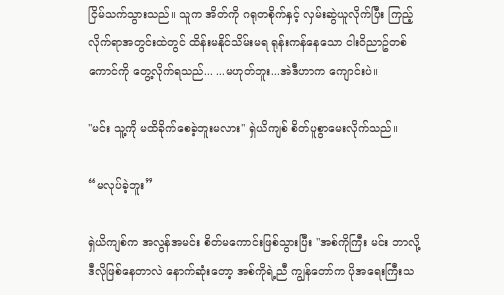ငြိမ်သက်သွားသည်။ သူက အိတ်ကို ဂရုတစိုက်နှင့် လှမ်းဆွဲယူလိုက်ပြီး ကြည့်လိုက်ရာအတွင်းထဲတွင် ထိန်းမနိုင်သိမ်းမရ ရုန်းကန်နေသော ငါးဝိညာဥ်တစ်ကောင်ကို တွေ့လိုက်ရသည်... ...မဟုတ်ဘူး...အဲဒီဟာက ကျောင်းပဲ။

"မင်း သူ့ကို မထိခိုက်စေခဲ့ဘူးမလား" ရှဲယိကျစ် စိတ်ပူစွာမေးလိုက်သည်။

“မလုပ်ခဲ့ဘူး”

ရှဲယိကျစ်က အလွန်အမင်း စိတ်မကောင်းဖြစ်သွားပြီး "အစ်ကိုကြီး မင်း ဘာလို့ ဒီလိုဖြစ်နေတာလဲ နောက်ဆုံးတော့ အစ်ကိုရဲ့ညီ ကျွန်တော်က ပိုအရေးကြီးသ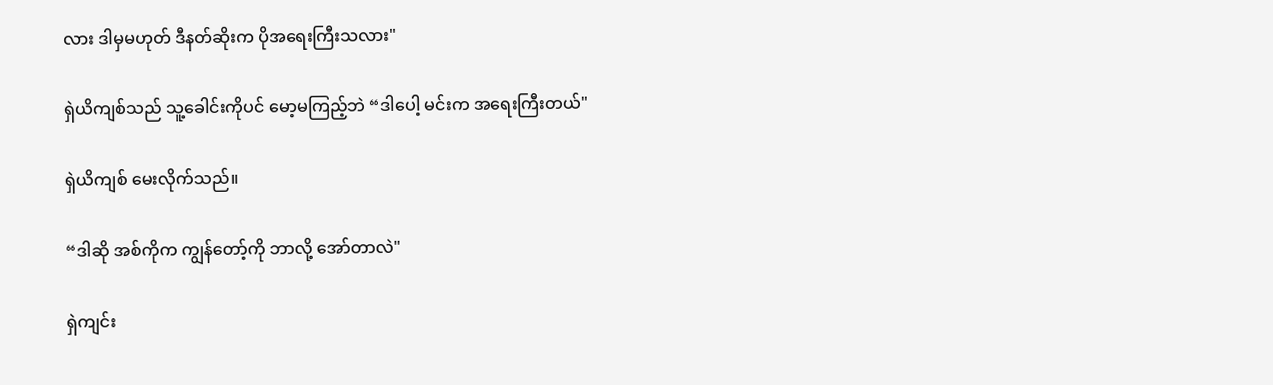လား ဒါမှမဟုတ် ဒီနတ်ဆိုးက ပိုအရေးကြီးသလား"

ရှဲယိကျစ်သည် သူ့ခေါင်းကိုပင် မော့မကြည့်ဘဲ “ဒါပေါ့ မင်းက အရေးကြီးတယ်"

ရှဲယိကျစ် မေးလိုက်သည်။

“ဒါဆို အစ်ကိုက ကျွန်တော့်ကို ဘာလို့ အော်တာလဲ"

ရှဲကျင်း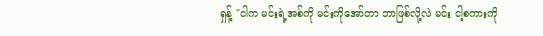ရှန့် "ငါက မင်းရဲ့အစ်ကို မင်းကိုအော်တာ ဘာဖြစ်လို့လဲ မင်း ငါ့စကားကို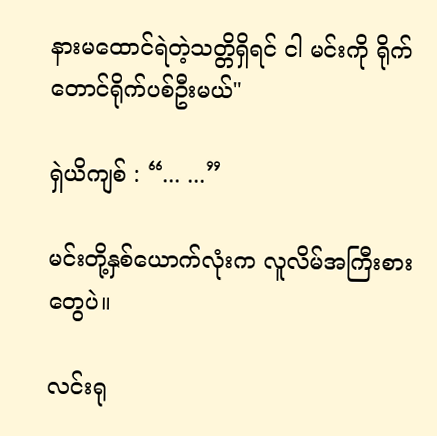နားမထောင်ရဲတဲ့သတ္တိရှိရင် ငါ မင်းကို ရိုက်တောင်ရိုက်ပစ်ဦးမယ်"

ရှဲယိကျစ် : “... ...”

မင်းတို့နှစ်ယောက်လုံးက လူလိမ်အကြီးစားတွေပဲ။

လင်းရု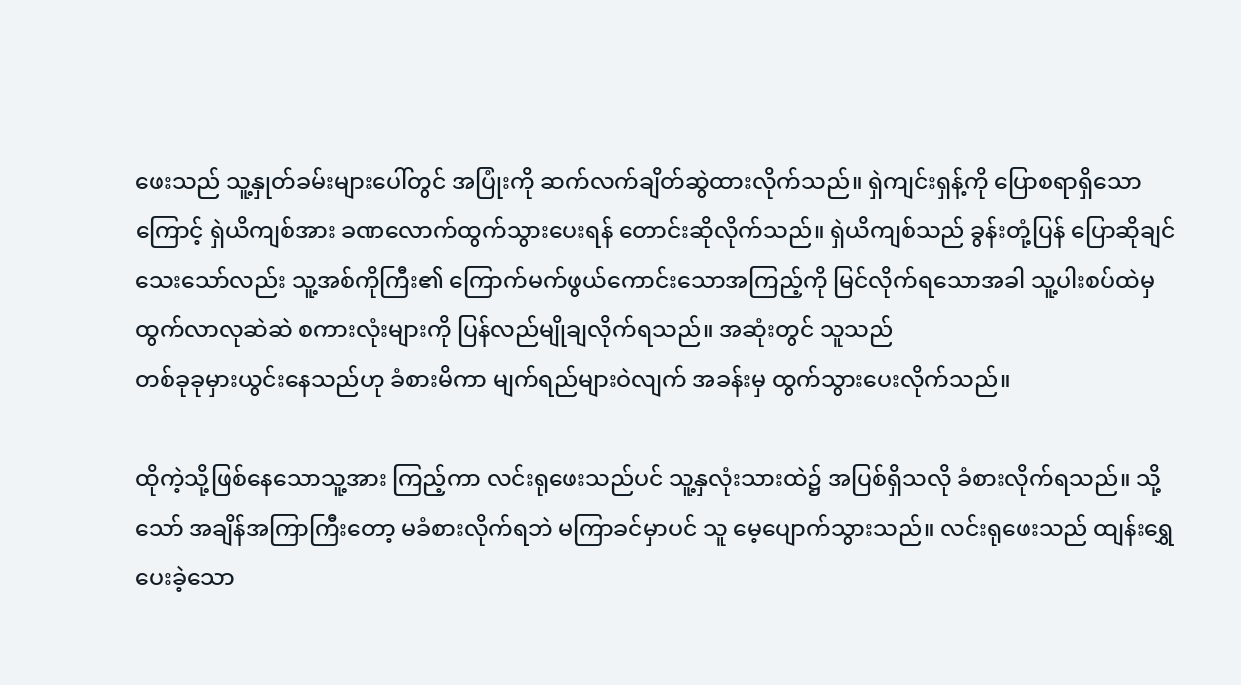ဖေးသည် သူ့နှုတ်ခမ်းများပေါ်တွင် အပြုံးကို ဆက်လက်ချိတ်ဆွဲထားလိုက်သည်။ ရှဲကျင်းရှန့်ကို ပြောစရာရှိသောကြောင့် ရှဲယိကျစ်အား ခဏလောက်ထွက်သွားပေးရန် တောင်းဆိုလိုက်သည်။ ရှဲယိကျစ်သည် ခွန်းတုံ့ပြန် ပြောဆိုချင်သေးသော်လည်း သူ့အစ်ကိုကြီး၏ ကြောက်မက်ဖွယ်ကောင်းသောအကြည့်ကို မြင်လိုက်ရသောအခါ သူ့ပါးစပ်ထဲမှ ထွက်လာလုဆဲဆဲ စကားလုံးများကို ပြန်လည်မျိုချလိုက်ရသည်။ အဆုံးတွင် သူသည်
တစ်ခုခုမှားယွင်းနေသည်ဟု ခံစားမိကာ မျက်ရည်များဝဲလျက် အခန်းမှ ထွက်သွားပေးလိုက်သည်။

ထိုကဲ့သို့ဖြစ်နေသောသူ့အား ကြည့်ကာ လင်းရုဖေးသည်ပင် သူ့နှလုံးသားထဲ၌ အပြစ်ရှိသလို ခံစားလိုက်ရသည်။ သို့သော် အချိန်အကြာကြီးတော့ မခံစားလိုက်ရဘဲ မကြာခင်မှာပင် သူ မေ့ပျောက်သွားသည်။ လင်းရုဖေးသည် ထျန်းရွှေပေးခဲ့သော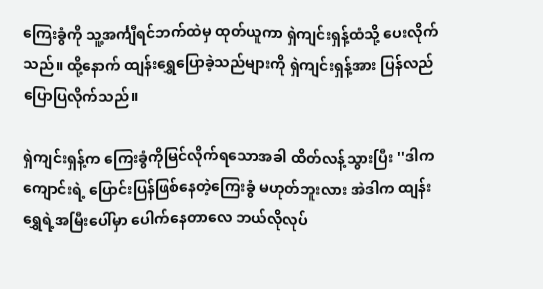ကြေးခွံကို သူ့အင်္ကျီရင်ဘက်ထဲမှ ထုတ်ယူကာ ရှဲကျင်းရှန့်ထံသို့ ပေးလိုက်သည်။ ထို့နောက် ထျန်းရွှေပြောခဲ့သည်များကို ရှဲကျင်းရှန့်အား ပြန်လည်ပြောပြလိုက်သည်။

ရှဲကျင်းရှန့်က ကြေးခွံကိုမြင်လိုက်ရသောအခါ ထိတ်လန့်သွားပြီး ''ဒါက ကျောင်းရဲ့ ပြောင်းပြန်ဖြစ်နေတဲ့ကြေးခွံ မဟုတ်ဘူးလား အဲဒါက ထျန်းရွှေရဲ့အမြီးပေါ်မှာ ပေါက်နေတာလေ ဘယ်လိုလုပ်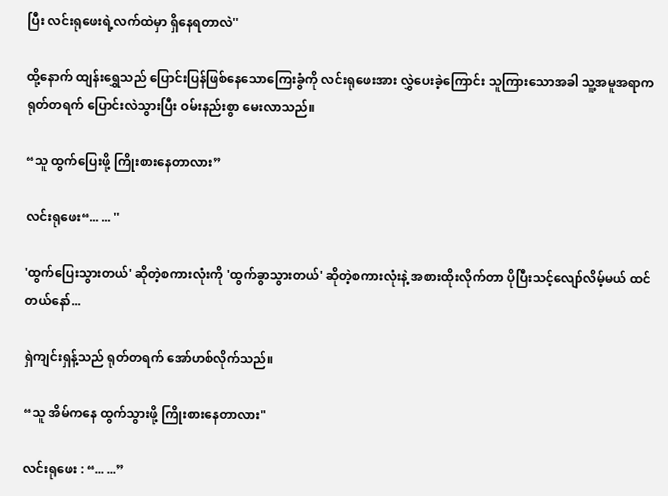ပြီး လင်းရုဖေးရဲ့လက်ထဲမှာ ရှိနေရတာလဲ''

ထို့နောက် ထျန်းရွှေသည် ပြောင်းပြန်ဖြစ်နေသောကြေးခွံကို လင်းရုဖေးအား လွှဲပေးခဲ့ကြောင်း သူကြားသောအခါ သူ့အမူအရာက ရုတ်တရက် ပြောင်းလဲသွားပြီး ဝမ်းနည်းစွာ မေးလာသည်။

“သူ ထွက်ပြေးဖို့ ကြိုးစားနေတာလား”

လင်းရုဖေး“... ... ''

'ထွက်ပြေးသွားတယ်' ဆိုတဲ့စကားလုံးကို 'ထွက်ခွာသွားတယ်' ဆိုတဲ့စကားလုံးနဲ့ အစားထိုးလိုက်တာ ပိုပြီးသင့်လျော်လိမ့်မယ် ထင်တယ်နော်...

ရှဲကျင်းရှန့်သည် ရုတ်တရက် အော်ဟစ်လိုက်သည်။

“သူ အိမ်ကနေ ထွက်သွားဖို့ ကြိုးစားနေတာလား"

လင်းရုဖေး : “... ...”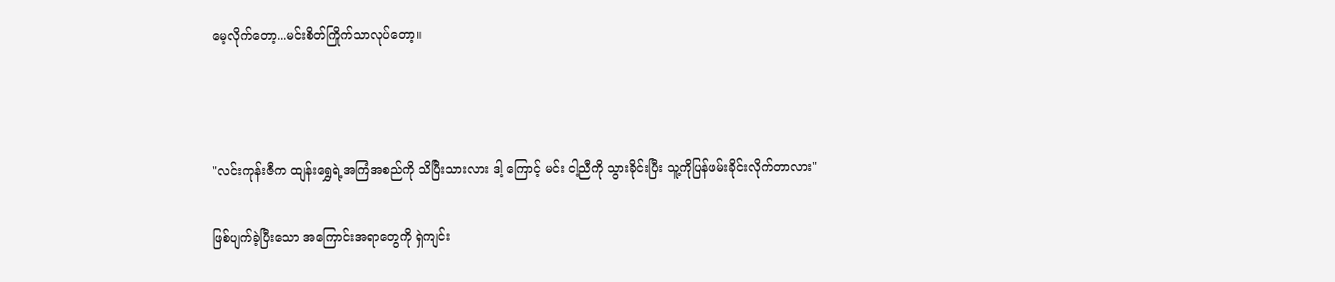မေ့လိုက်တော့...မင်းစိတ်ကြိုက်သာလုပ်တော့။



"လင်းကုန်းဇီက ထျန်းရွှေရဲ့အကြံအစည်ကို သိပြီးသားလား ဒါ့‌ ကြောင့် မင်း ငါ့ညီကို သွားခိုင်းပြီး သူ့ကိုပြန်ဖမ်းခိုင်းလိုက်တာလား"

ဖြစ်ပျက်ခဲ့ပြီး‌သော အကြောင်းအရာတွေကို ရှဲကျင်း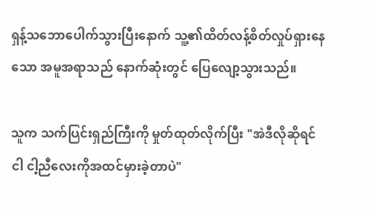ရှန့်သဘောပေါက်သွားပြီးနောက် သူ့၏ထိတ်လန့်စိတ်လှုပ်ရှားနေသော အမူအရာသည် နောက်ဆုံးတွင် ပြေလျော့သွားသည်။

သူက သက်ပြင်းရှည်ကြီးကို မှုတ်ထုတ်လိုက်ပြီး "အဲဒီလိုဆိုရင် ငါ ငါ့ညီလေးကိုအထင်မှားခဲ့တာပဲ"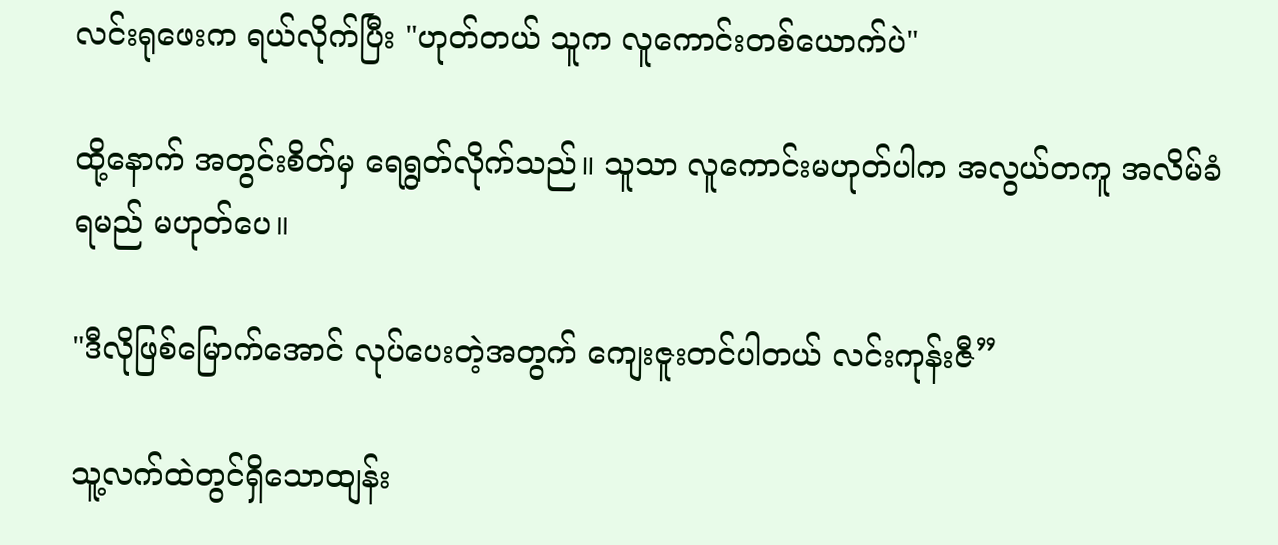လင်းရုဖေးက ရယ်လိုက်ပြီး "ဟုတ်တယ် သူက လူကောင်းတစ်ယောက်ပဲ"

ထို့နောက် အတွင်းစိတ်မှ ရေရွတ်လိုက်သည်။ သူသာ လူကောင်းမဟုတ်ပါက အလွယ်တကူ အလိမ်ခံရမည် မဟုတ်ပေ။

"ဒီလိုဖြစ်မြောက်အောင် လုပ်ပေးတဲ့အတွက် ကျေးဇူးတင်ပါတယ် လင်းကုန်းဇီ”

သူ့လက်ထဲတွင်ရှိသောထျန်း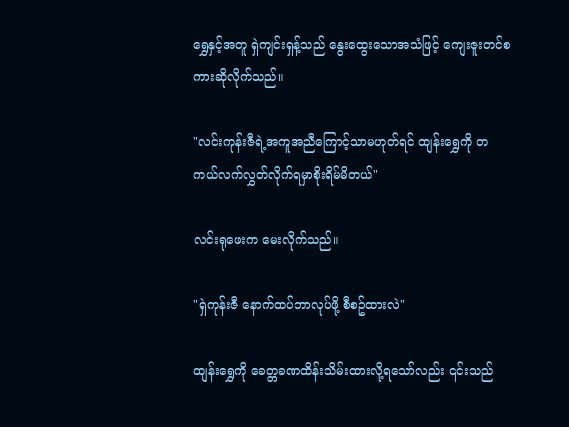ရွှေနှင့်အတူ ရှဲကျင်းရှန့်သည် နွေးထွေးသောအသံဖြင့် ကျေးဇူးတင်စကားဆိုလိုက်သည်။

"လင်းကုန်းဇီရဲ့အကူအညီကြောင့်သာမဟုတ်ရင် ထျန်းရွှေကို တကယ်လက်လွှတ်လိုက်ရမှာစိုးရိမ်မိတယ်"

လင်းရုဖေးက မေးလိုက်သည်။

"ရှဲကုန်းဇီ နောက်ထပ်ဘာလုပ်ဖို့ စီစဥ်ထားလဲ"

ထျန်းရွှေကို ခေတ္တခဏထိန်းသိမ်းထားလို့ရသော်လည်း ၎င်းသည်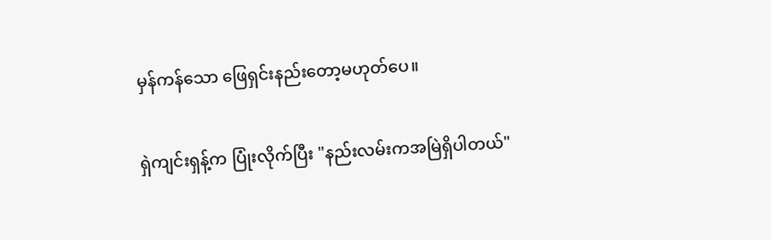မှန်ကန်သော ဖြေရှင်းနည်းတော့မဟုတ်ပေ။

ရှဲကျင်းရှန့်က ပြုံးလိုက်ပြီး "နည်းလမ်းကအမြဲရှိပါတယ်"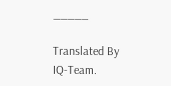_____

Translated By IQ-Team.